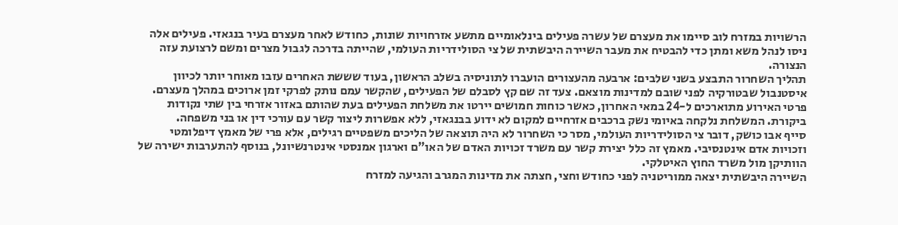הרשויות במזרח לוב סיימו את מעצרם של עשרה פעילים בינלאומיים מתשע אזרחויות שונות, כחודש לאחר מעצרם בעיר בנגאזי. פעילים אלה ניסו לנהל משא ומתן כדי להבטיח את מעבר השיירה היבשתית של צי הסולידריות העולמי, שהייתה בדרכה לגבול מצרים ומשם לרצועת עזה הנצורה.
תהליך השחרור התבצע בשני שלבים: ארבעה מהעצורים הועברו לתוניסיה בשלב הראשון, בעוד שששת האחרים עזבו מאוחר יותר לכיוון איסטנבול שבטורקיה לפני שובם למדינות מוצאם. צעד זה שם קץ לסבלם של הפעילים, שהקשר עמם נותק לפרקי זמן ארוכים במהלך מעצרם.
פרטי האירוע מתוארכים ל-24 במאי האחרון, כאשר כוחות חמושים יירטו את משלחת הפעילים בעת שהותם באזור אזרחי בין שתי נקודות ביקורת. המשלחת נלקחה באיומי נשק ברכבים אזרחיים למקום לא ידוע בבנגאזי, ללא אפשרות ליצור קשר עם עורכי דין או בני משפחה.
סייף אבו כושק, דובר צי הסולידריות העולמי, מסר כי השחרור לא היה תוצאה של הליכים משפטיים רגילים, אלא פרי של מאמץ דיפלומטי וזכויות אדם אינטנסיבי. מאמץ זה כלל יצירת קשר עם משרד זכויות האדם של האו"ם וארגון אמנסטי אינטרנשיונל, בנוסף להתערבות ישירה של הוותיקן מול משרד החוץ האיטלקי.
השיירה היבשתית יצאה ממוריטניה לפני כחודש וחצי, חצתה את מדינות המגרב והגיעה למזרח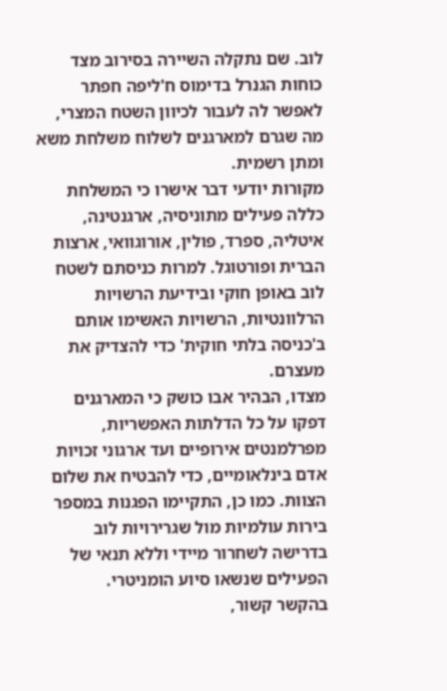לוב. שם נתקלה השיירה בסירוב מצד כוחות הגנרל בדימוס ח'ליפה חפתר לאפשר לה לעבור לכיוון השטח המצרי, מה שגרם למארגנים לשלוח משלחת משא ומתן רשמית.
מקורות יודעי דבר אישרו כי המשלחת כללה פעילים מתוניסיה, ארגנטינה, איטליה, ספרד, פולין, אורוגוואי, ארצות הברית ופורטוגל. למרות כניסתם לשטח לוב באופן חוקי ובידיעת הרשויות הרלוונטיות, הרשויות האשימו אותם ב'כניסה בלתי חוקית' כדי להצדיק את מעצרם.
מצדו, הבהיר אבו כושק כי המארגנים דפקו על כל הדלתות האפשריות, מפרלמנטים אירופיים ועד ארגוני זכויות אדם בינלאומיים, כדי להבטיח את שלום הצוות. כמו כן, התקיימו הפגנות במספר בירות עולמיות מול שגרירויות לוב בדרישה לשחרור מיידי וללא תנאי של הפעילים שנשאו סיוע הומניטרי.
בהקשר קשור,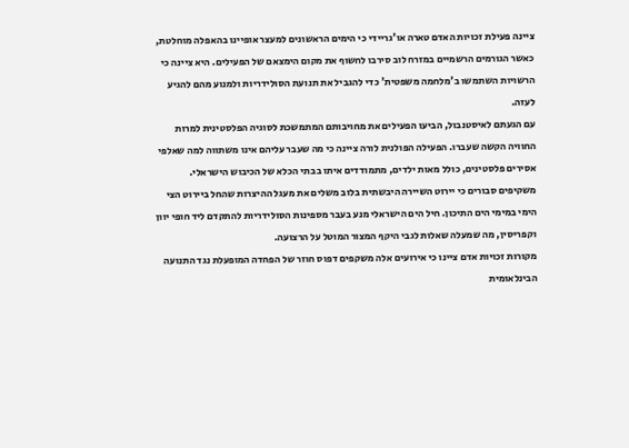ציינה פעילת זכויות האדם טארה או'גריידי כי הימים הראשונים למעצר אופיינו בהאפלה מוחלטת, כאשר הגורמים הרשמיים במזרח לוב סירבו לחשוף את מקום הימצאם של הפעילים. היא ציינה כי הרשויות השתמשו ב'מלחמה משפטית' כדי להגביל את תנועת הסולידריות ולמנוע מהם להגיע לעזה.
עם הגעתם לאיסטנבול, הביעו הפעילים את מחויבותם המתמשכת לסוגיה הפלסטינית למרות החוויה הקשה שעברו. הפעילה הפולנית לורה ציינה כי מה שעבר עליהם אינו משתווה למה שאלפי אסירים פלסטינים, כולל מאות ילדים, מתמודדים איתו בבתי הכלא של הכיבוש הישראלי.
משקיפים סבורים כי יירוט השיירה היבשתית בלוב משלים את מעגל ההיצרות שהחל ביירוט הצי הימי במימי הים התיכון. חיל הים הישראלי מנע בעבר מספינות הסולידריות להתקדם ליד חופי יוון וקפריסין, מה שמעלה שאלות לגבי היקף המצור המוטל על הרצועה.
מקורות זכויות אדם ציינו כי אירועים אלה משקפים דפוס חוזר של הפחדה המופעלת נגד התנועה הבינלאומית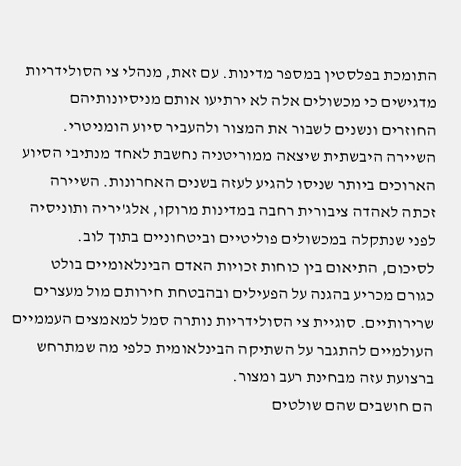התומכת בפלסטין במספר מדינות. עם זאת, מנהלי צי הסולידריות מדגישים כי מכשולים אלה לא ירתיעו אותם מניסיונותיהם החוזרים ונשנים לשבור את המצור ולהעביר סיוע הומניטרי.
השיירה היבשתית שיצאה ממוריטניה נחשבת לאחד מנתיבי הסיוע הארוכים ביותר שניסו להגיע לעזה בשנים האחרונות. השיירה זכתה לאהדה ציבורית רחבה במדינות מרוקו, אלג'יריה ותוניסיה לפני שנתקלה במכשולים פוליטיים וביטחוניים בתוך לוב.
לסיכום, התיאום בין כוחות זכויות האדם הבינלאומיים בולט כגורם מכריע בהגנה על הפעילים ובהבטחת חירותם מול מעצרים שרירותיים. סוגיית צי הסולידריות נותרה סמל למאמצים העממיים העולמיים להתגבר על השתיקה הבינלאומית כלפי מה שמתרחש ברצועת עזה מבחינת רעב ומצור.
הם חושבים שהם שולטים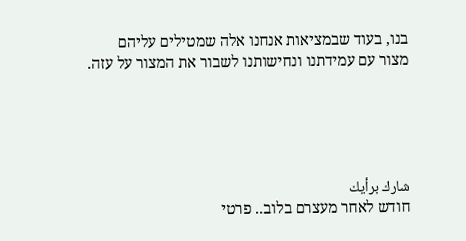בנו, בעוד שבמציאות אנחנו אלה שמטילים עליהם מצור עם עמידתנו ונחישותנו לשבור את המצור על עזה.





شارك برأيك
חודש לאחר מעצרם בלוב.. פרטי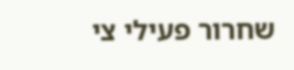שחרור פעילי צי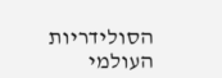הסולידריות העולמי